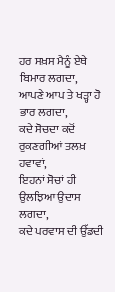ਹਰ ਸਖ਼ਸ ਮੈਨੂੰ ਏਥੇ ਬਿਮਾਰ ਲਗਦਾ,
ਆਪਣੇ ਆਪ ਤੇ ਖੜ੍ਹਾ ਹੋ ਭਾਰ ਲਗਦਾ,
ਕਦੇ ਸੋਚਦਾ ਕਦੋਂ ਰੁਕਣਗੀਆਂ ਤਲਖ਼ ਹਵਾਵਾਂ,
ਇਹਨਾਂ ਸੋਚਾਂ ਹੀ ਉਲਝਿਆ ਉਦਾਸ ਲਗਦਾ,
ਕਦੇ ਪਰਵਾਸ ਦੀ ਉੱਡਦੀ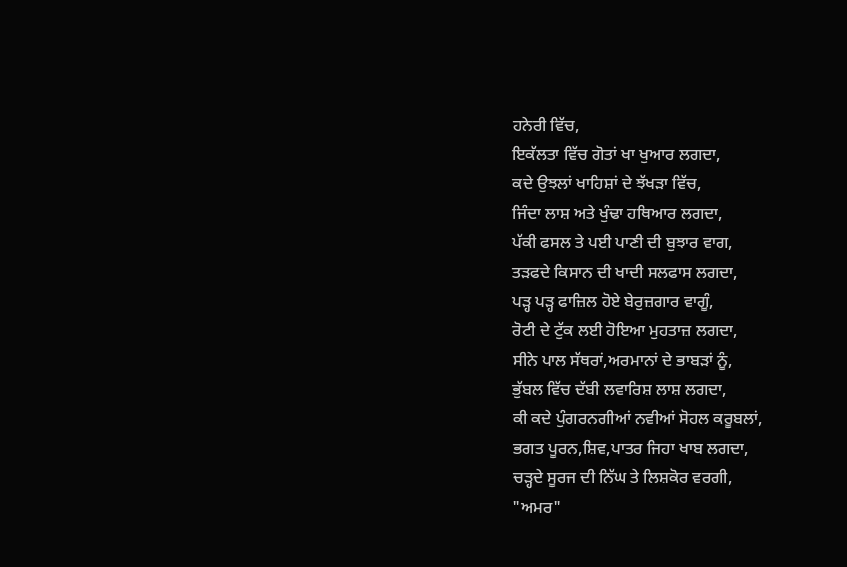ਹਨੇਰੀ ਵਿੱਚ,
ਇਕੱਲਤਾ ਵਿੱਚ ਗੋਤਾਂ ਖਾ ਖੁਆਰ ਲਗਦਾ,
ਕਦੇ ਉਝਲਾਂ ਖਾਹਿਸ਼ਾਂ ਦੇ ਝੱਖੜਾ ਵਿੱਚ,
ਜਿੰਦਾ ਲਾਸ਼ ਅਤੇ ਖੁੰਢਾ ਹਥਿਆਰ ਲਗਦਾ,
ਪੱਕੀ ਫਸਲ ਤੇ ਪਈ ਪਾਣੀ ਦੀ ਬੁਝਾਰ ਵਾਗ,
ਤੜਫਦੇ ਕਿਸਾਨ ਦੀ ਖਾਦੀ ਸਲਫਾਸ ਲਗਦਾ,
ਪੜ੍ਹ ਪੜ੍ਹ ਫਾਜ਼ਿਲ ਹੋਏ ਬੇਰੁਜ਼ਗਾਰ ਵਾਗੂੰ,
ਰੋਟੀ ਦੇ ਟੁੱਕ ਲਈ ਹੋਇਆ ਮੁਹਤਾਜ਼ ਲਗਦਾ,
ਸੀਨੇ ਪਾਲ ਸੱਥਰਾਂ,ਅਰਮਾਨਾਂ ਦੇ ਭਾਬੜਾਂ ਨੂੰ,
ਭੁੱਬਲ ਵਿੱਚ ਦੱਬੀ ਲਵਾਰਿਸ਼ ਲਾਸ਼ ਲਗਦਾ,
ਕੀ ਕਦੇ ਪੁੰਗਰਨਗੀਆਂ ਨਵੀਆਂ ਸੋਹਲ ਕਰੂਬਲਾਂ,
ਭਗਤ ਪੂਰਨ,ਸ਼ਿਵ,ਪਾਤਰ ਜਿਹਾ ਖਾਬ ਲਗਦਾ,
ਚੜ੍ਹਦੇ ਸੂਰਜ ਦੀ ਨਿੱਘ ਤੇ ਲਿਸ਼ਕੋਰ ਵਰਗੀ,
"ਅਮਰ"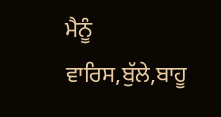ਮੈਨੂੰ ਵਾਰਿਸ,ਬੁੱਲੇ,ਬਾਹੂ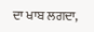ਦਾ ਖਾਬ ਲਗਦਾ,